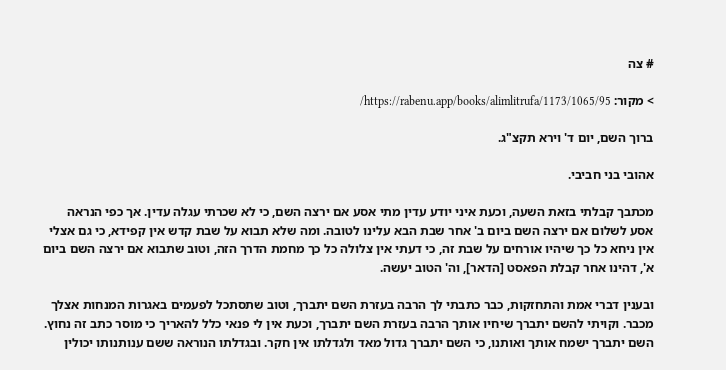# צה

> מקור: https://rabenu.app/books/alimlitrufa/1173/1065/95/

ברוך השם, יום ד' וירא תקצ"ג.

אהובי בני חביבי.

מכתבך קבלתי בזאת השעה, וכעת איני יודע עדין מתי אסע אם ירצה השם, כי לא שכרתי עגלה עדין. אך כפי הנראה אסע לשלום אם ירצה השם ביום ב' אחר שבת הבא עלינו לטובה. ומה שלא תבוא על שבת קדש אין קפידא, כי גם אצלי אין ניחא כל כך שיהיו אורחים על שבת זה, כי דעתי אין צלולה כל כך מחמת הדרך הזה, וטוב שתבוא אם ירצה השם ביום א', דהינו אחר קבלת הפאסט [הדאר], וה' הטוב יעשה.

ובענין דברי אמת והתחזקות, כבר כתבתי לך הרבה בעזרת השם יתברך, וטוב שתסתכל לפעמים באגרות המנחות אצלך מכבר. וקויתי להשם יתברך שיחיו אותך הרבה בעזרת השם יתברך, וכעת אין לי פנאי כלל להאריך כי מוסר כתב זה נחוץ. השם יתברך ישמח אותך ואותנו, כי השם יתברך גדול מאד ולגדלתו אין חקר. ובגדלתו הנוראה ששם ענותנותו יכולין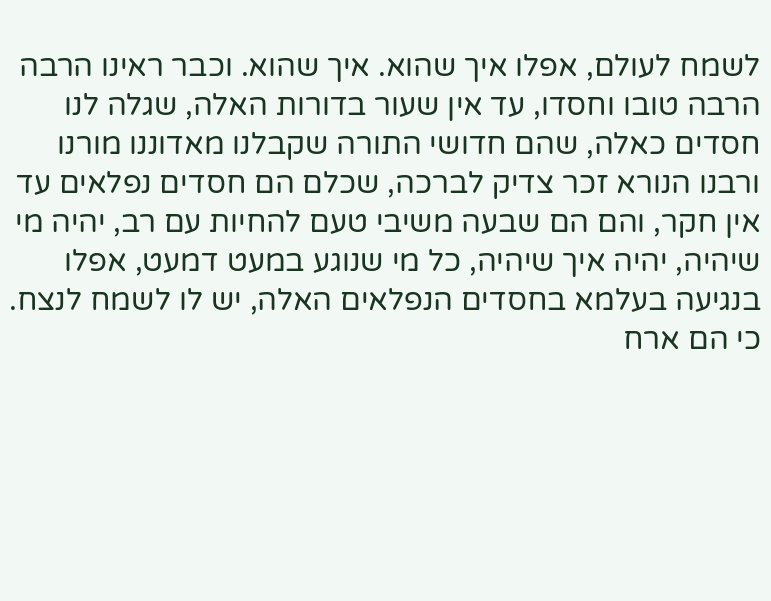לשמח לעולם, אפלו איך שהוא. איך שהוא. וכבר ראינו הרבה הרבה טובו וחסדו, עד אין שעור בדורות האלה, שגלה לנו חסדים כאלה, שהם חדושי התורה שקבלנו מאדוננו מורנו ורבנו הנורא זכר צדיק לברכה, שכלם הם חסדים נפלאים עד אין חקר, והם הם שבעה משיבי טעם להחיות עם רב, יהיה מי שיהיה, יהיה איך שיהיה, כל מי שנוגע במעט דמעט, אפלו בנגיעה בעלמא בחסדים הנפלאים האלה, יש לו לשמח לנצח. כי הם ארח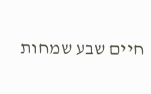חיים שבע שמחות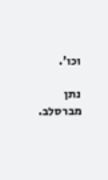וכו'.

נתן מברסלב.